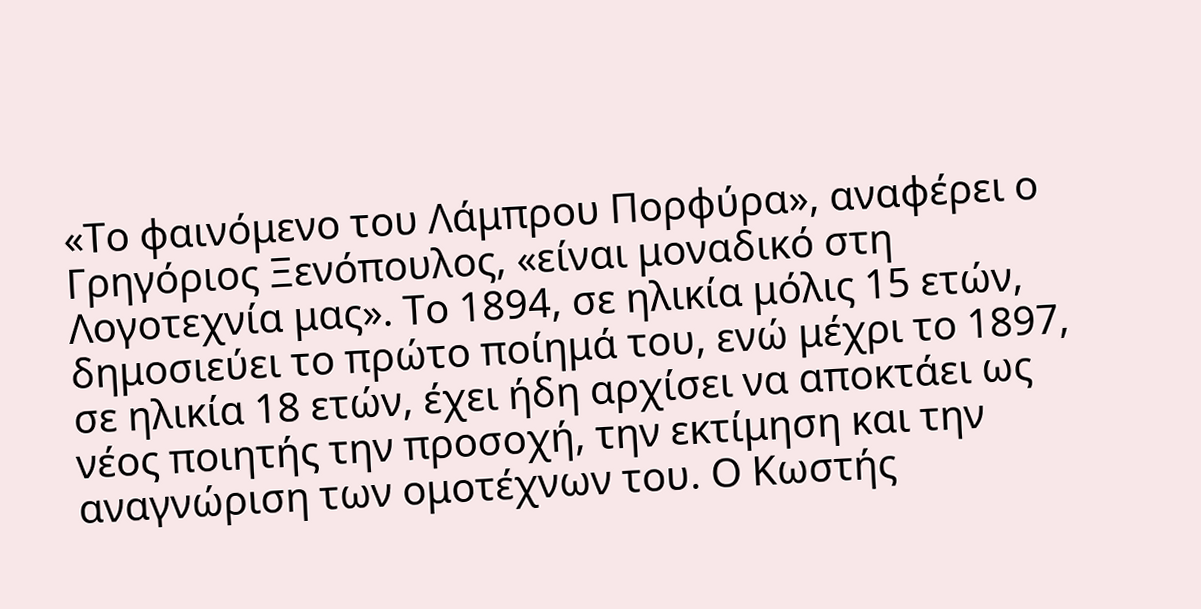«Το φαινόμενο του Λάμπρου Πορφύρα», αναφέρει ο Γρηγόριος Ξενόπουλος, «είναι μοναδικό στη Λογοτεχνία μας». Το 1894, σε ηλικία μόλις 15 ετών, δημοσιεύει το πρώτο ποίημά του, ενώ μέχρι το 1897, σε ηλικία 18 ετών, έχει ήδη αρχίσει να αποκτάει ως νέος ποιητής την προσοχή, την εκτίμηση και την αναγνώριση των ομοτέχνων του. Ο Κωστής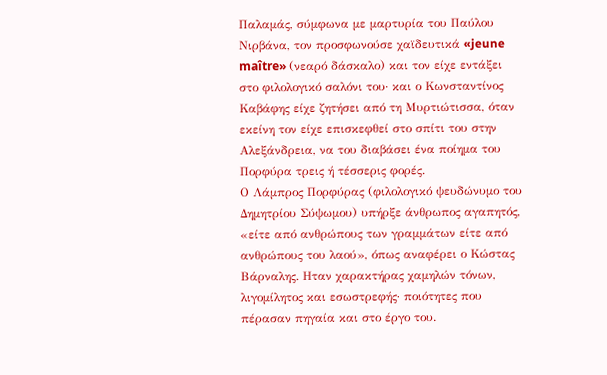Παλαμάς, σύμφωνα με μαρτυρία του Παύλου Νιρβάνα, τον προσφωνούσε χαϊδευτικά «jeune maître» (νεαρό δάσκαλο) και τον είχε εντάξει στο φιλολογικό σαλόνι του· και ο Κωνσταντίνος Καβάφης είχε ζητήσει από τη Μυρτιώτισσα, όταν εκείνη τον είχε επισκεφθεί στο σπίτι του στην Αλεξάνδρεια, να του διαβάσει ένα ποίημα του Πορφύρα τρεις ή τέσσερις φορές.
Ο Λάμπρος Πορφύρας (φιλολογικό ψευδώνυμο του Δημητρίου Σύψωμου) υπήρξε άνθρωπος αγαπητός, «είτε από ανθρώπους των γραμμάτων είτε από ανθρώπους του λαού», όπως αναφέρει ο Κώστας Βάρναλης. Ηταν χαρακτήρας χαμηλών τόνων, λιγομίλητος και εσωστρεφής· ποιότητες που πέρασαν πηγαία και στο έργο του.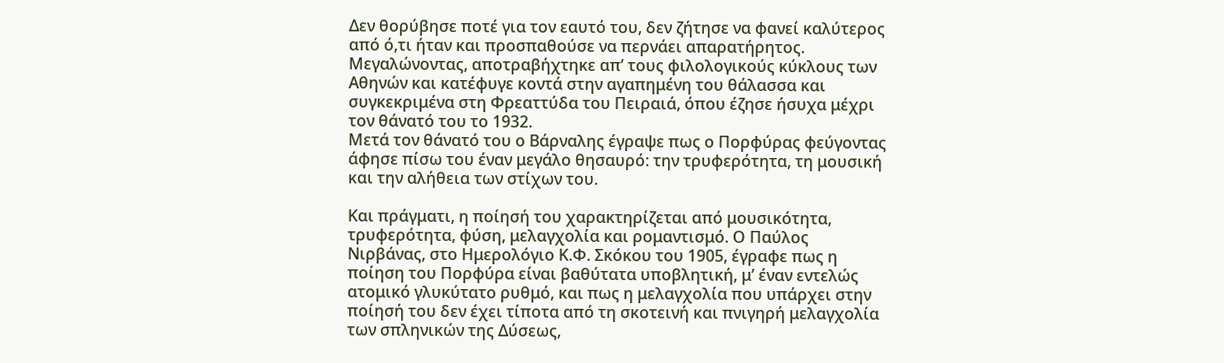Δεν θορύβησε ποτέ για τον εαυτό του, δεν ζήτησε να φανεί καλύτερος από ό,τι ήταν και προσπαθούσε να περνάει απαρατήρητος. Μεγαλώνοντας, αποτραβήχτηκε απ’ τους φιλολογικούς κύκλους των Αθηνών και κατέφυγε κοντά στην αγαπημένη του θάλασσα και συγκεκριμένα στη Φρεαττύδα του Πειραιά, όπου έζησε ήσυχα μέχρι τον θάνατό του το 1932.
Μετά τον θάνατό του ο Βάρναλης έγραψε πως ο Πορφύρας φεύγοντας άφησε πίσω του έναν μεγάλο θησαυρό: την τρυφερότητα, τη μουσική και την αλήθεια των στίχων του.

Και πράγματι, η ποίησή του χαρακτηρίζεται από μουσικότητα, τρυφερότητα, φύση, μελαγχολία και ρομαντισμό. Ο Παύλος Νιρβάνας, στο Ημερολόγιο Κ.Φ. Σκόκου του 1905, έγραφε πως η ποίηση του Πορφύρα είναι βαθύτατα υποβλητική, μ’ έναν εντελώς ατομικό γλυκύτατο ρυθμό, και πως η μελαγχολία που υπάρχει στην ποίησή του δεν έχει τίποτα από τη σκοτεινή και πνιγηρή μελαγχολία των σπληνικών της Δύσεως,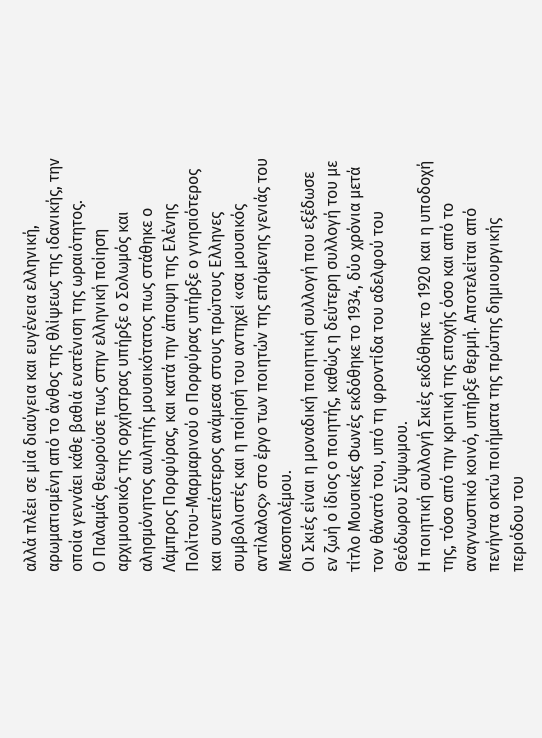αλλά πλέει σε μία διαύγεια και ευγένεια ελληνική, αρωματισμένη από το άνθος της θλίψεως της ιδανικής, την οποία γεννάει κάθε βαθιά ενατένιση της ωραιότητος.
Ο Παλαμάς θεωρούσε πως στην ελληνική ποίηση αρχιμουσικός της ορχήστρας υπήρξε ο Σολωμός και αλησμόνητος αυλητής μουσικότατος πως στάθηκε ο Λάμπρος Πορφύρας, και κατά την άποψη της Ελένης Πολίτου-Μαρμαρινού ο Πορφύρας υπήρξε ο γνησιότερος και συνεπέστερος ανάμεσα στους πρώτους Ελληνες συμβολιστές και η ποίησή του αντηχεί «σα μουσικός αντίλαλος» στο έργο των ποιητών της επόμενης γενιάς του Μεσοπολέμου.
Οι Σκιές είναι η μοναδική ποιητική συλλογή που εξέδωσε εν ζωή ο ίδιος ο ποιητής, καθώς η δεύτερη συλλογή του με τίτλο Μουσικές Φωνές εκδόθηκε το 1934, δύο χρόνια μετά τον θάνατό του, υπό τη φροντίδα του αδελφού του Θεόδωρου Σύψωμου.
Η ποιητική συλλογή Σκιές εκδόθηκε το 1920 και η υποδοχή της, τόσο από την κριτική της εποχής όσο και από το αναγνωστικό κοινό, υπήρξε θερμή. Αποτελείται από πενήντα οκτώ ποιήματα της πρώτης δημιουργικής περιόδου του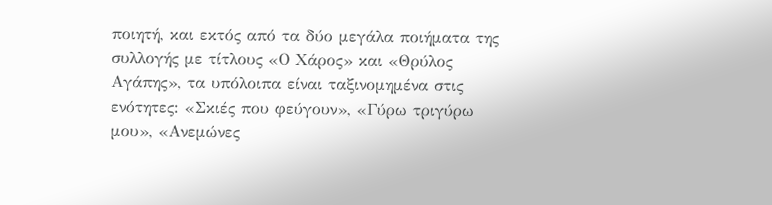ποιητή, και εκτός από τα δύο μεγάλα ποιήματα της συλλογής με τίτλους «Ο Χάρος» και «Θρύλος Αγάπης», τα υπόλοιπα είναι ταξινομημένα στις ενότητες: «Σκιές που φεύγουν», «Γύρω τριγύρω μου», «Ανεμώνες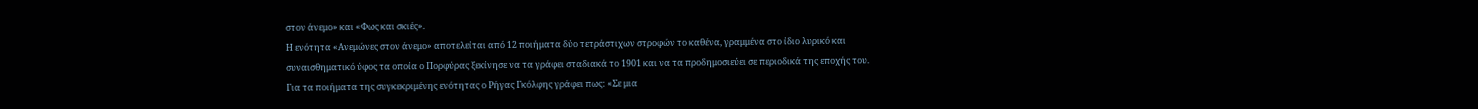στον άνεμο» και «Φως και σκιές».
Η ενότητα «Ανεμώνες στον άνεμο» αποτελείται από 12 ποιήματα δύο τετράστιχων στροφών το καθένα, γραμμένα στο ίδιο λυρικό και συναισθηματικό ύφος τα οποία ο Πορφύρας ξεκίνησε να τα γράφει σταδιακά το 1901 και να τα προδημοσιεύει σε περιοδικά της εποχής του.
Για τα ποιήματα της συγκεκριμένης ενότητας ο Ρήγας Γκόλφης γράφει πως: «Σε μια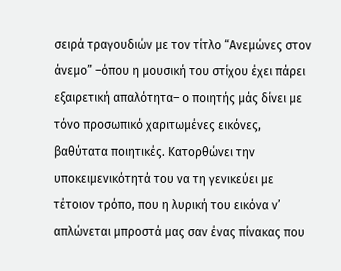σειρά τραγουδιών με τον τίτλο “Ανεμώνες στον άνεμο” –όπου η μουσική του στίχου έχει πάρει εξαιρετική απαλότητα– ο ποιητής μάς δίνει με τόνο προσωπικό χαριτωμένες εικόνες, βαθύτατα ποιητικές. Κατορθώνει την υποκειμενικότητά του να τη γενικεύει με τέτοιον τρόπο, που η λυρική του εικόνα ν’ απλώνεται μπροστά μας σαν ένας πίνακας που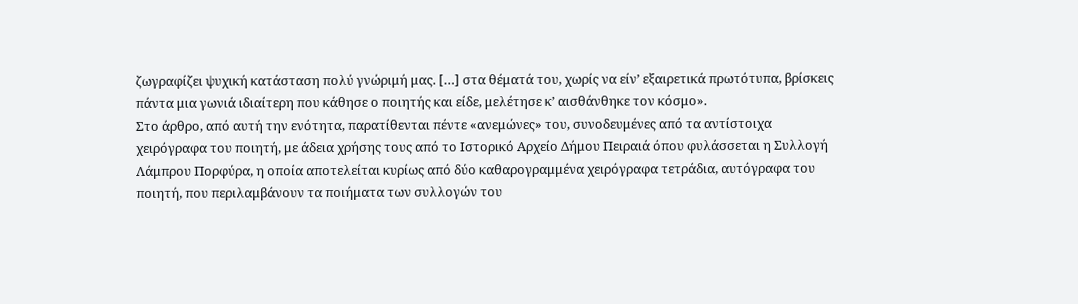ζωγραφίζει ψυχική κατάσταση πολύ γνώριμή μας. […] στα θέματά του, χωρίς να είν’ εξαιρετικά πρωτότυπα, βρίσκεις πάντα μια γωνιά ιδιαίτερη που κάθησε ο ποιητής και είδε, μελέτησε κ’ αισθάνθηκε τον κόσμο».
Στο άρθρο, από αυτή την ενότητα, παρατίθενται πέντε «ανεμώνες» του, συνοδευμένες από τα αντίστοιχα χειρόγραφα του ποιητή, με άδεια χρήσης τους από το Ιστορικό Αρχείο Δήμου Πειραιά όπου φυλάσσεται η Συλλογή Λάμπρου Πορφύρα, η οποία αποτελείται κυρίως από δύο καθαρογραμμένα χειρόγραφα τετράδια, αυτόγραφα του ποιητή, που περιλαμβάνουν τα ποιήματα των συλλογών του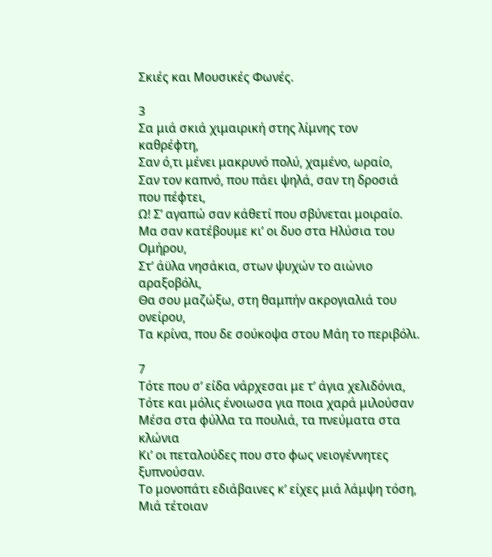Σκιές και Μουσικές Φωνές.

3
Σα μιά σκιά χιμαιρική στης λίμνης τον καθρέφτη,
Σαν ό,τι μένει μακρυνό πολύ, χαμένο, ωραίο,
Σαν τον καπνό, που πάει ψηλά, σαν τη δροσιά που πέφτει,
Ω! Σ’ αγαπώ σαν κάθετί που σβύνεται μοιραίο.
Μα σαν κατέβουμε κι’ οι δυο στα Ηλύσια του Ομήρου,
Στ’ άϋλα νησάκια, στων ψυχών το αιώνιο αραξοβόλι,
Θα σου μαζώξω, στη θαμπήν ακρογιαλιά του ονείρου,
Τα κρίνα, που δε σούκοψα στου Μάη το περιβόλι.

7
Τότε που σ’ είδα νάρχεσαι με τ’ άγια χελιδόνια,
Τότε και μόλις ένοιωσα για ποια χαρά μιλούσαν
Μέσα στα φύλλα τα πουλιά, τα πνεύματα στα κλώνια
Κι’ οι πεταλούδες που στο φως νειογέννητες ξυπνούσαν.
Το μονοπάτι εδιάβαινες κ’ είχες μιά λάμψη τόση,
Μιά τέτοιαν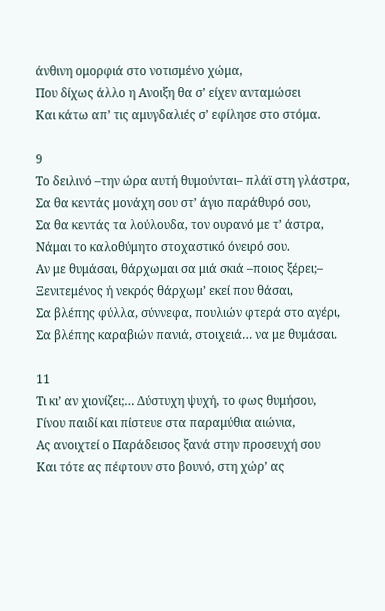άνθινη ομορφιά στο νοτισμένο χώμα,
Που δίχως άλλο η Ανοιξη θα σ’ είχεν ανταμώσει
Και κάτω απ’ τις αμυγδαλιές σ’ εφίλησε στο στόμα.

9
Το δειλινό –την ώρα αυτή θυμούνται– πλάϊ στη γλάστρα,
Σα θα κεντάς μονάχη σου στ’ άγιο παράθυρό σου,
Σα θα κεντάς τα λούλουδα, τον ουρανό με τ’ άστρα,
Νάμαι το καλοθύμητο στοχαστικό όνειρό σου.
Αν με θυμάσαι, θάρχωμαι σα μιά σκιά –ποιος ξέρει;–
Ξενιτεμένος ή νεκρός θάρχωμ’ εκεί που θάσαι,
Σα βλέπης φύλλα, σύννεφα, πουλιών φτερά στο αγέρι,
Σα βλέπης καραβιών πανιά, στοιχειά… να με θυμάσαι.

11
Τι κι’ αν χιονίζει;… Δύστυχη ψυχή, το φως θυμήσου,
Γίνου παιδί και πίστευε στα παραμύθια αιώνια,
Ας ανοιχτεί ο Παράδεισος ξανά στην προσευχή σου
Και τότε ας πέφτουν στο βουνό, στη χώρ’ ας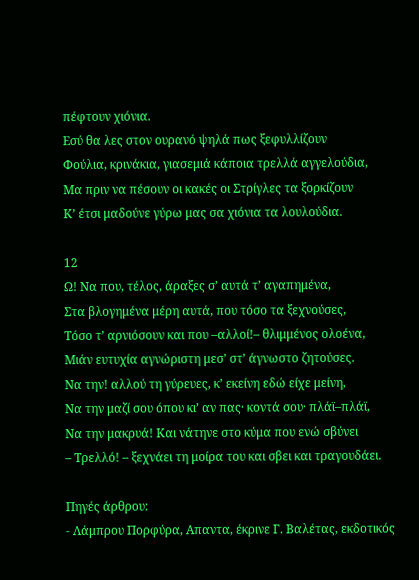πέφτουν χιόνια.
Εσύ θα λες στον ουρανό ψηλά πως ξεφυλλίζουν
Φούλια, κρινάκια, γιασεμιά κάποια τρελλά αγγελούδια,
Μα πριν να πέσουν οι κακές οι Στρίγλες τα ξορκίζουν
Κ’ έτσι μαδούνε γύρω μας σα χιόνια τα λουλούδια.

12
Ω! Να που, τέλος, άραξες σ’ αυτά τ’ αγαπημένα,
Στα βλογημένα μέρη αυτά, που τόσο τα ξεχνούσες,
Τόσο τ’ αρνιόσουν και που –αλλοί!– θλιμμένος ολοένα,
Μιάν ευτυχία αγνώριστη μεσ’ στ’ άγνωστο ζητούσες.
Να την! αλλού τη γύρευες, κ’ εκείνη εδώ είχε μείνη,
Να την μαζί σου όπου κι’ αν πας· κοντά σου· πλάϊ–πλάϊ,
Να την μακρυά! Και νάτηνε στο κύμα που ενώ σβύνει
– Τρελλό! – ξεχνάει τη μοίρα του και σβει και τραγουδάει.

Πηγές άρθρου:
- Λάμπρου Πορφύρα, Απαντα, έκρινε Γ. Βαλέτας, εκδοτικός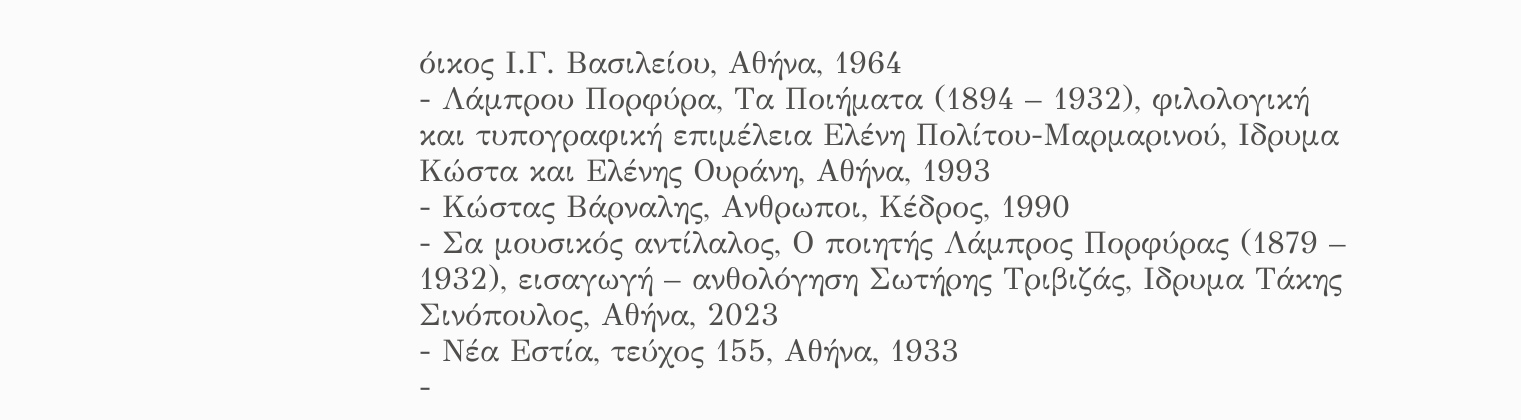όικος Ι.Γ. Βασιλείου, Αθήνα, 1964
- Λάμπρου Πορφύρα, Τα Ποιήματα (1894 – 1932), φιλολογική και τυπογραφική επιμέλεια Ελένη Πολίτου-Μαρμαρινού, Ιδρυμα Κώστα και Ελένης Ουράνη, Αθήνα, 1993
- Κώστας Βάρναλης, Ανθρωποι, Κέδρος, 1990
- Σα μουσικός αντίλαλος, Ο ποιητής Λάμπρος Πορφύρας (1879 – 1932), εισαγωγή – ανθολόγηση Σωτήρης Τριβιζάς, Ιδρυμα Τάκης Σινόπουλος, Αθήνα, 2023
- Νέα Εστία, τεύχος 155, Αθήνα, 1933
-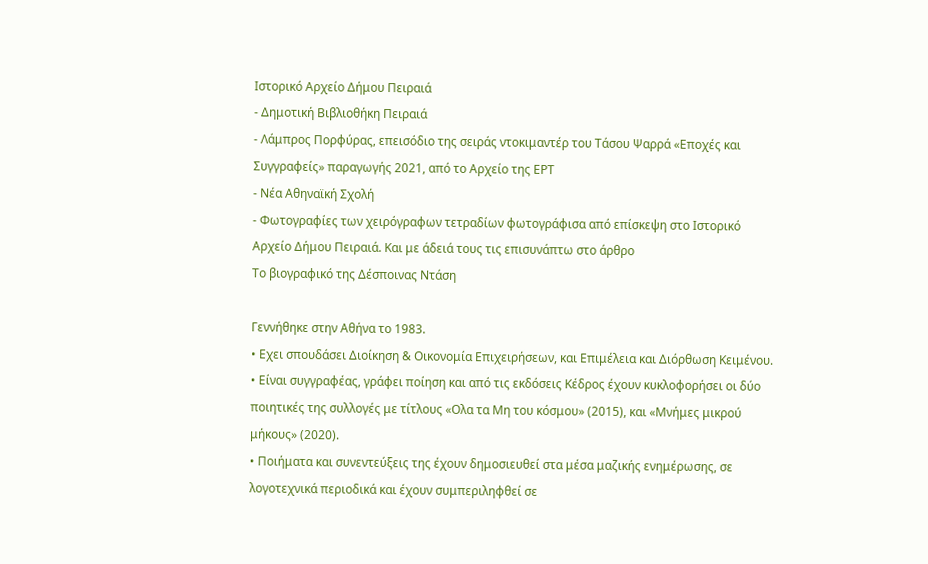Ιστορικό Αρχείο Δήμου Πειραιά
- Δημοτική Βιβλιοθήκη Πειραιά
- Λάμπρος Πορφύρας, επεισόδιο της σειράς ντοκιμαντέρ του Τάσου Ψαρρά «Εποχές και Συγγραφείς» παραγωγής 2021, από το Αρχείο της ΕΡΤ
- Νέα Αθηναϊκή Σχολή
- Φωτογραφίες των χειρόγραφων τετραδίων φωτογράφισα από επίσκεψη στο Ιστορικό Αρχείο Δήμου Πειραιά. Και με άδειά τους τις επισυνάπτω στο άρθρο
Το βιογραφικό της Δέσποινας Ντάση

Γεννήθηκε στην Αθήνα το 1983.
• Εχει σπουδάσει Διοίκηση & Οικονομία Επιχειρήσεων, και Επιμέλεια και Διόρθωση Κειμένου.
• Είναι συγγραφέας, γράφει ποίηση και από τις εκδόσεις Κέδρος έχουν κυκλοφορήσει οι δύο ποιητικές της συλλογές με τίτλους «Ολα τα Μη του κόσμου» (2015), και «Μνήμες μικρού μήκους» (2020).
• Ποιήματα και συνεντεύξεις της έχουν δημοσιευθεί στα μέσα μαζικής ενημέρωσης, σε λογοτεχνικά περιοδικά και έχουν συμπεριληφθεί σε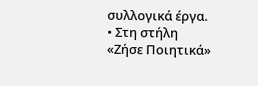συλλογικά έργα.
• Στη στήλη «Ζήσε Ποιητικά»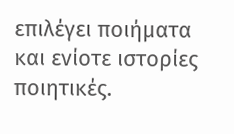επιλέγει ποιήματα και ενίοτε ιστορίες ποιητικές.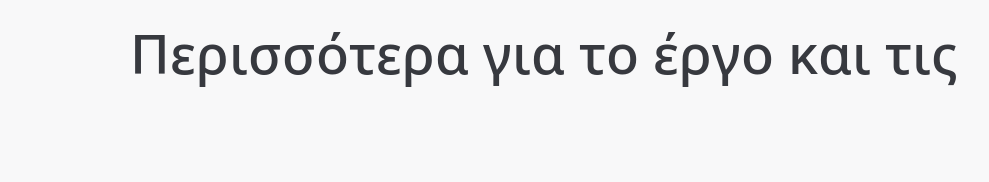Περισσότερα για το έργο και τις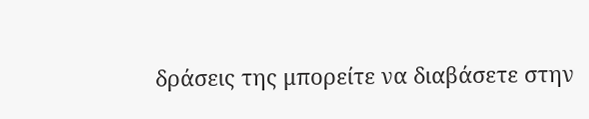δράσεις της μπορείτε να διαβάσετε στην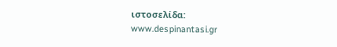ιστοσελίδα:
www.despinantasi.gr